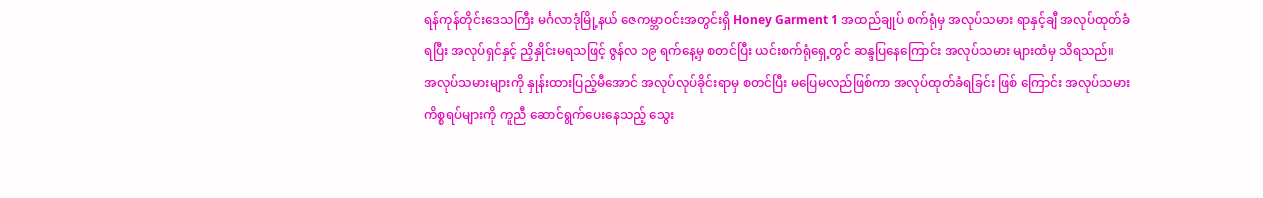ရန်ကုန်တိုင်းဒေသကြီး မင်္ဂလာဒုံမြို့နယ် ဇေကမ္ဘာဝင်းအတွင်းရှိ Honey Garment 1 အထည်ချုပ် စက်ရုံမှ အလုပ်သမား ရာနှင့်ချီ အလုပ်ထုတ်ခံရပြီး အလုပ်ရှင်နှင့် ညှိနှိုင်းမရသဖြင့် ဇွန်လ ၁၉ ရက်နေ့မှ စတင်ပြီး ယင်းစက်ရုံရှေ့တွင် ဆန္ဒပြနေကြောင်း အလုပ်သမား များထံမှ သိရသည်။
အလုပ်သမားများကို နှုန်းထားပြည့်မီအောင် အလုပ်လုပ်ခိုင်းရာမှ စတင်ပြီး မပြေမလည်ဖြစ်ကာ အလုပ်ထုတ်ခံရခြင်း ဖြစ် ကြောင်း အလုပ်သမားကိစ္စရပ်များကို ကူညီ ဆောင်ရွက်ပေးနေသည့် သွေး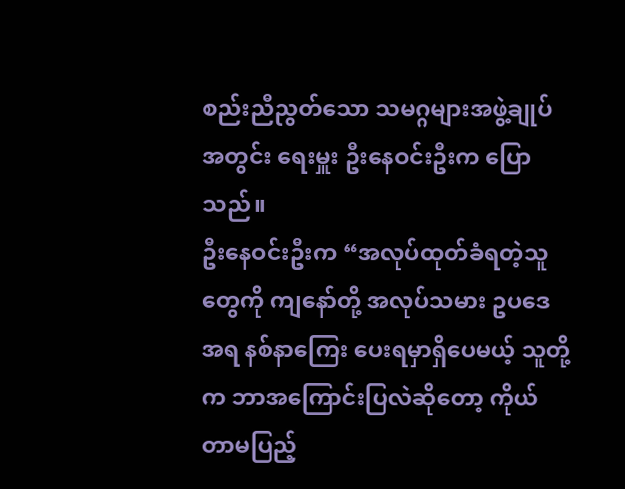စည်းညီညွတ်သော သမဂ္ဂများအဖွဲ့ချုပ် အတွင်း ရေးမှူး ဦးနေဝင်းဦးက ပြောသည်။
ဦးနေဝင်းဦးက “အလုပ်ထုတ်ခံရတဲ့သူတွေကို ကျနော်တို့ အလုပ်သမား ဥပဒေအရ နစ်နာကြေး ပေးရမှာရှိပေမယ့် သူတို့က ဘာအကြောင်းပြလဲဆိုတော့ ကိုယ်တာမပြည့်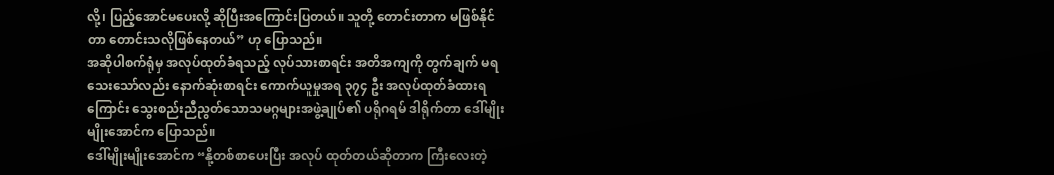လို့၊ ပြည့်အောင်မပေးလို့ ဆိုပြီးအကြောင်းပြတယ်။ သူတို့ တောင်းတာက မဖြစ်နိုင်တာ တောင်းသလိုဖြစ်နေတယ်” ဟု ပြောသည်။
အဆိုပါစက်ရုံမှ အလုပ်ထုတ်ခံရသည့် လုပ်သားစာရင်း အတိအကျကို တွက်ချက် မရသေးသော်လည်း နောက်ဆုံးစာရင်း ကောက်ယူမှုအရ ၃၇၄ ဦး အလုပ်ထုတ်ခံထားရကြောင်း သွေးစည်းညီညွတ်သောသမဂ္ဂများအဖွဲ့ချုပ်၏ ပရိုဂရမ် ဒါရိုက်တာ ဒေါ်မျိုးမျိုးအောင်က ပြောသည်။
ဒေါ်မျိုးမျိုးအောင်က “နို့တစ်စာပေးပြီး အလုပ် ထုတ်တယ်ဆိုတာက ကြီးလေးတဲ့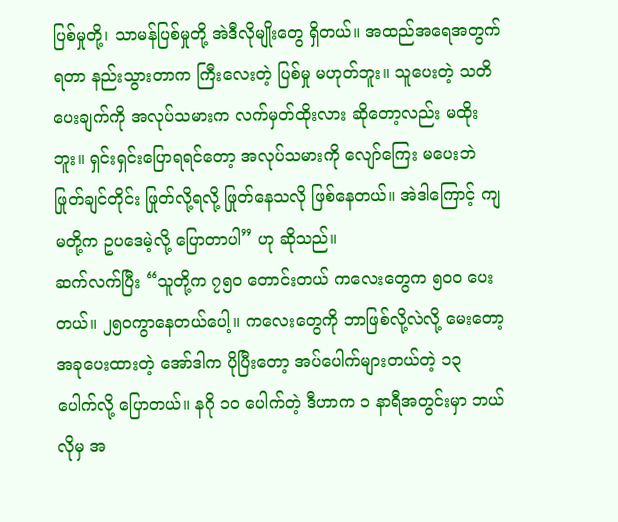ပြစ်မှုတို့၊ သာမန်ပြစ်မှုတို့ အဲဒီလိုမျိုးတွေ ရှိတယ်။ အထည်အရေအတွက် ရတာ နည်းသွားတာက ကြီးလေးတဲ့ ပြစ်မှု မဟုတ်ဘူး။ သူပေးတဲ့ သတိပေးချက်ကို အလုပ်သမားက လက်မှတ်ထိုးလား ဆိုတော့လည်း မထိုးဘူး။ ရှင်းရှင်းပြောရရင်တော့ အလုပ်သမားကို လျော်ကြေး မပေးဘဲ ဖြုတ်ချင်တိုင်း ဖြုတ်လို့ရလို့ ဖြုတ်နေသလို ဖြစ်နေတယ်။ အဲဒါကြောင့် ကျမတို့က ဥပဒေမဲ့လို့ ပြောတာပါ” ဟု ဆိုသည်။
ဆက်လက်ပြီး “သူတို့က ၇၅၀ တောင်းတယ် ကလေးတွေက ၅၀၀ ပေးတယ်။ ၂၅၀ကွာနေတယ်ပေါ့။ ကလေးတွေကို ဘာဖြစ်လို့လဲလို့ မေးတော့ အခုပေးထားတဲ့ အော်ဒါက ပိုပြီးတော့ အပ်ပေါက်များတယ်တဲ့ ၁၃ ပေါက်လို့ ပြောတယ်။ နဂို ၁၀ ပေါက်တဲ့ ဒီဟာက ၁ နာရီအတွင်းမှာ ဘယ်လိုမှ အ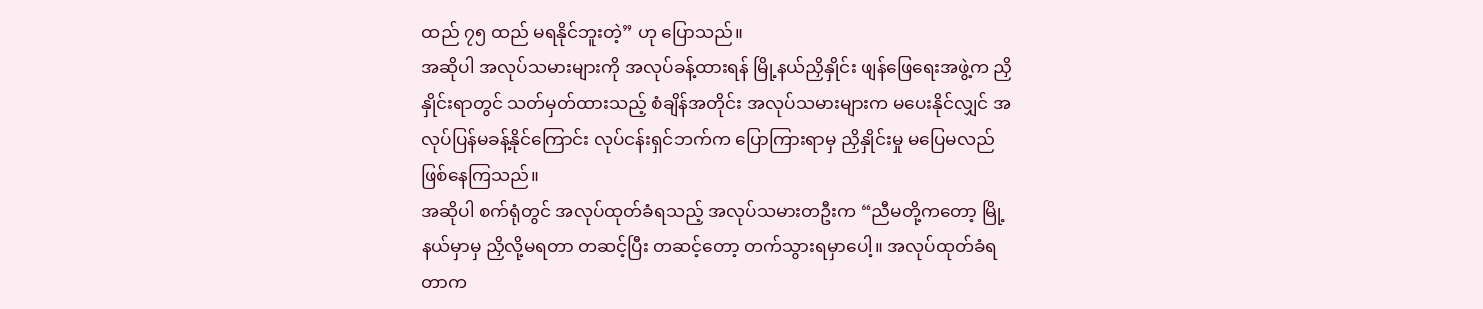ထည် ၇၅ ထည် မရနိုင်ဘူးတဲ့” ဟု ပြောသည်။
အဆိုပါ အလုပ်သမားများကို အလုပ်ခန့်ထားရန် မြို့နယ်ညှိနှိုင်း ဖျန်ဖြေရေးအဖွဲ့က ညှိနှိုင်းရာတွင် သတ်မှတ်ထားသည့် စံချိန်အတိုင်း အလုပ်သမားများက မပေးနိုင်လျှင် အလုပ်ပြန်မခန့်နိုင်ကြောင်း လုပ်ငန်းရှင်ဘက်က ပြောကြားရာမှ ညှိနှိုင်းမှု မပြေမလည် ဖြစ်နေကြသည်။
အဆိုပါ စက်ရုံတွင် အလုပ်ထုတ်ခံရသည့် အလုပ်သမားတဦးက “ညီမတို့ကတော့ မြို့နယ်မှာမှ ညှိလို့မရတာ တဆင့်ပြီး တဆင့်တော့ တက်သွားရမှာပေါ့။ အလုပ်ထုတ်ခံရတာက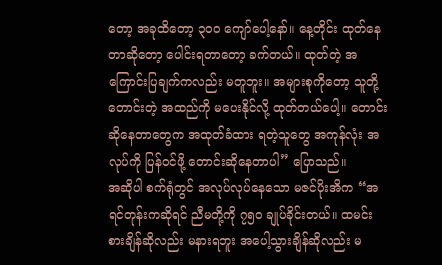တော့ အခုထိတော့ ၃၀၀ ကျော်ပေါ့နော်။ နေ့တိုင်း ထုတ်နေ တာဆိုတော့ ပေါင်းရတာတော့ ခက်တယ်။ ထုတ်တဲ့ အကြောင်းပြချက်ကလည်း မတူဘူး။ အများစုကိုတော့ သူတို့ တောင်းတဲ့ အထည်ကို မပေးနိုင်လို့ ထုတ်တယ်ပေါ့။ တောင်းဆိုနေတာတွေက အထုတ်ခံထား ရတဲ့သူတွေ အကုန်လုံး အလုပ်ကို ပြန်ဝင်ဖို့ တောင်းဆိုနေတာပါ” ပြောသည်။
အဆိုပါ စက်ရုံတွင် အလုပ်လုပ်နေသော မဇင်ပိုးအိက “အရင်တုန်းကဆိုရင် ညီမတို့ကို ၇၅၀ ချုပ်ခိုင်းတယ်။ ထမင်း စားချိန်ဆိုလည်း မနားရဘူး အပေါ့သွားချိန်ဆိုလည်း မ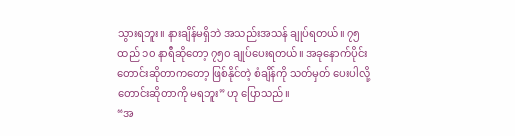သွားရဘူး။ နားချိန်မရှိဘဲ အသည်းအသန် ချုပ်ရတယ်။ ၇၅ ထည် ၁၀ နာရီဆိုတော့ ၇၅၀ ချုပ်ပေးရတယ်။ အခုနောက်ပိုင်း တောင်းဆိုတာကတော့ ဖြစ်နိုင်တဲ့ စံချိန်ကို သတ်မှတ် ပေးပါလို့ တောင်းဆိုတာကို မရဘူး” ဟု ပြောသည်။
“အ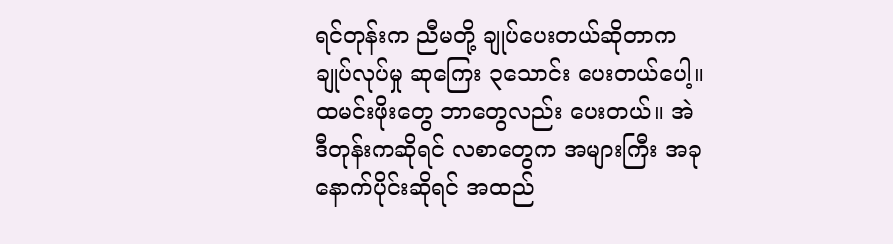ရင်တုန်းက ညီမတို့ ချုပ်ပေးတယ်ဆိုတာက ချုပ်လုပ်မှု ဆုကြေး ၃သောင်း ပေးတယ်ပေါ့။ ထမင်းဖိုးတွေ ဘာတွေလည်း ပေးတယ်။ အဲဒီတုန်းကဆိုရင် လစာတွေက အများကြီး အခုနောက်ပိုင်းဆိုရင် အထည်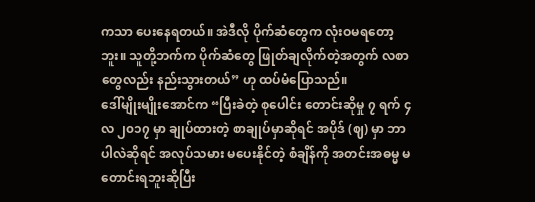ကသာ ပေးနေရတယ်။ အဲဒီလို ပိုက်ဆံတွေက လုံးဝမရတော့ဘူး။ သူတို့ဘက်က ပိုက်ဆံတွေ ဖြုတ်ချလိုက်တဲ့အတွက် လစာတွေလည်း နည်းသွားတယ်” ဟု ထပ်မံပြောသည်။
ဒေါ်မျိုးမျိုးအောင်က “ပြီးခဲတဲ့ စုပေါင်း တောင်းဆိုမှု ၇ ရက် ၄လ ၂၀၁၇ မှာ ချုပ်ထားတဲ့ စာချုပ်မှာဆိုရင် အပိုဒ် (ဈ) မှာ ဘာပါလဲဆိုရင် အလုပ်သမား မပေးနိုင်တဲ့ စံချိန်ကို အတင်းအဓမ္မ မတောင်းရဘူးဆိုပြီး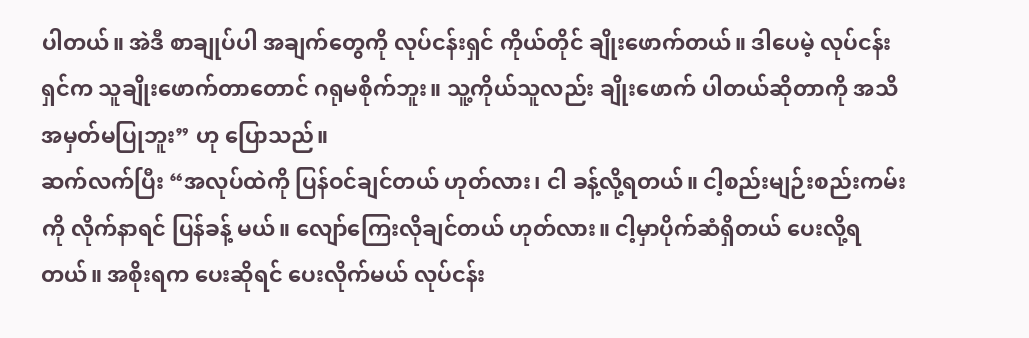ပါတယ်။ အဲဒီ စာချုပ်ပါ အချက်တွေကို လုပ်ငန်းရှင် ကိုယ်တိုင် ချိုးဖောက်တယ်။ ဒါပေမဲ့ လုပ်ငန်းရှင်က သူချိုးဖောက်တာတောင် ဂရုမစိုက်ဘူး။ သူ့ကိုယ်သူလည်း ချိုးဖောက် ပါတယ်ဆိုတာကို အသိအမှတ်မပြုဘူး” ဟု ပြောသည်။
ဆက်လက်ပြီး “အလုပ်ထဲကို ပြန်ဝင်ချင်တယ် ဟုတ်လား၊ ငါ ခန့်လို့ရတယ်။ ငါ့စည်းမျဉ်းစည်းကမ်းကို လိုက်နာရင် ပြန်ခန့် မယ်။ လျော်ကြေးလိုချင်တယ် ဟုတ်လား။ ငါ့မှာပိုက်ဆံရှိတယ် ပေးလို့ရတယ်။ အစိုးရက ပေးဆိုရင် ပေးလိုက်မယ် လုပ်ငန်း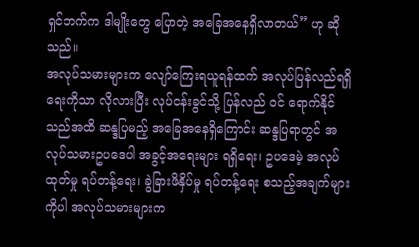ရှင်ဘက်က ဒါမျိုးတွေ ပြောတဲ့ အခြေအနေရှိလာတယ်” ဟု ဆိုသည်။
အလုပ်သမားများက လျော်ကြေးရယူရန်ထက် အလုပ်ပြန်လည်ရရှိရေးကိုသာ လိုလားပြီး လုပ်ငန်းခွင်သို့ ပြန်လည် ဝင် ရောက်နိုင်သည်အထိ ဆန္ဒပြမည့် အခြေအနေရှိကြောင်း ဆန္ဒပြရာတွင် အလုပ်သမားဥပဒေပါ အခွင့်အရေးများ ရရှိရေး၊ ဥပဒေမဲ့ အလုပ်ထုတ်မှု ရပ်တန့်ရေး၊ ခွဲခြားဖိနှိပ်မှု ရပ်တန့်ရေး စသည့်အချက်များကိုပါ အလုပ်သမားများက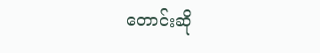တောင်းဆို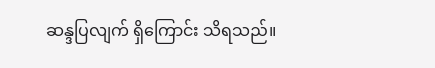ဆန္ဒပြလျက် ရှိကြောင်း သိရသည်။